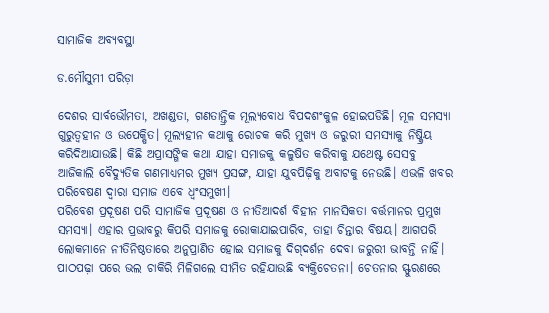ସାମାଜିକ ଅବ୍ୟବସ୍ଥା

ଡ.ମୌସୁମୀ ପରିଡ଼ା

ଦେଶର ସାର୍ବଭୌମତା, ଅଖଣ୍ଡତା, ଗଣତାନ୍ତ୍ରିକ ମୂଲ୍ୟବୋଧ ବିପଦଶଂକୁଳ ହୋଇପଡିଛି। ମୂଳ ସମସ୍ୟା ଗୁରୁତ୍ୱହୀନ ଓ ଉପେକ୍ଷିତ। ମୂଲ୍ୟହୀନ କଥାକୁ ରୋଚକ କରି ମୁଖ୍ୟ ଓ ଜରୁରୀ ସମସ୍ୟାକୁ ନିଷ୍କ୍ରିୟ କରିଦିଆଯାଉଛି। କିଛି ଅପ୍ରାସଙ୍ଗିକ କଥା ଯାହା ସମାଜକୁ କଳୁଷିତ କରିବାକୁ ଯଥେଷ୍ଟ ସେସବୁ ଆଜିକାଲି ବୈଦ୍ୟୁତିକ ଗଣମାଧ୍ୟମର ମୁଖ୍ୟ ପ୍ରସଙ୍ଗ, ଯାହା ଯୁବପିଢ଼ିକୁ ଅବାଟକୁ ନେଉଛି। ଏଭଳି ଖବର ପରିବେଷଣ ଦ୍ୱାରା ସମାଜ ଏବେ ଧ୍ୱଂସମୁଖୀ।
ପରିବେଶ ପ୍ରଦୂଷଣ ପରି ସାମାଜିକ ପ୍ରଦୂଷଣ ଓ ନୀତିଆଦର୍ଶ ବିହୀନ ମାନସିକତା ବର୍ତ୍ତମାନର ପ୍ରମୁଖ ସମସ୍ୟା। ଏହାର ପ୍ରଭାବରୁ କିପରି ସମାଜକୁ ରୋକାଯାଇପାରିବ, ତାହା ଚିନ୍ତାର ବିଷୟ। ଆଗପରି ଲୋକମାନେ ନୀତିନିଷ୍ଠତାରେ ଅନୁପ୍ରାଣିତ ହୋଇ ସମାଜକୁ ଦିଗ୍‌ଦର୍ଶନ ଦେବା ଜରୁରୀ ଭାବନ୍ତି ନାହିଁ। ପାଠପଢ଼ା ପରେ ଭଲ ଚାକିରି ମିଳିଗଲେ ସୀମିତ ରହିଯାଉଛି ବ୍ୟକ୍ତିଚେତନା। ଚେତନାର ସ୍ଫୁରଣରେ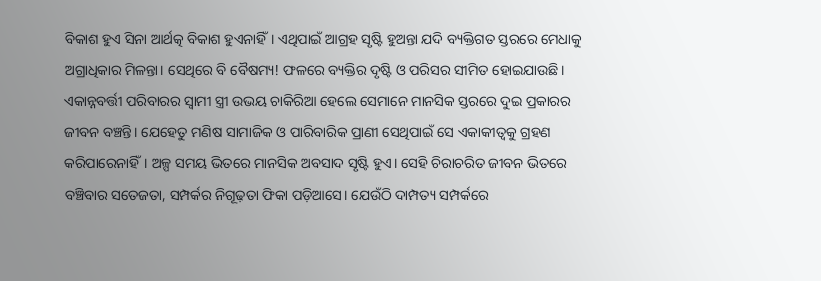ବିକାଶ ହୁଏ ସିନା ଆର୍ଥତ୍କ ବିକାଶ ହୁଏନାହିଁ। ଏଥିପାଇଁ ଆଗ୍ରହ ସୃଷ୍ଟି ହୁଅନ୍ତା ଯଦି ବ୍ୟକ୍ତିଗତ ସ୍ତରରେ ମେଧାକୁ ଅଗ୍ରାଧିକାର ମିଳନ୍ତା। ସେଥିରେ ବି ବୈଷମ୍ୟ! ଫଳରେ ବ୍ୟକ୍ତିର ଦୃଷ୍ଟି ଓ ପରିସର ସୀମିତ ହୋଇଯାଉଛି।
ଏକାନ୍ନବର୍ତ୍ତୀ ପରିବାରର ସ୍ବାମୀ ସ୍ତ୍ରୀ ଉଭୟ ଚାକିରିଆ ହେଲେ ସେମାନେ ମାନସିକ ସ୍ତରରେ ଦୁଇ ପ୍ରକାରର ଜୀବନ ବଞ୍ଚନ୍ତି। ଯେହେତୁ ମଣିଷ ସାମାଜିକ ଓ ପାରିବାରିକ ପ୍ରାଣୀ ସେଥିପାଇଁ ସେ ଏକାକୀତ୍ୱକୁ ଗ୍ରହଣ କରିପାରେନାହିଁ। ଅଳ୍ପ ସମୟ ଭିତରେ ମାନସିକ ଅବସାଦ ସୃଷ୍ଟି ହୁଏ। ସେହି ଚିରାଚରିତ ଜୀବନ ଭିତରେ ବଞ୍ଚିବାର ସତେଜତା, ସମ୍ପର୍କର ନିଗୂଢ଼ତା ଫିକା ପଡ଼ିଆସେ। ଯେଉଁଠି ଦାମ୍ପତ୍ୟ ସମ୍ପର୍କରେ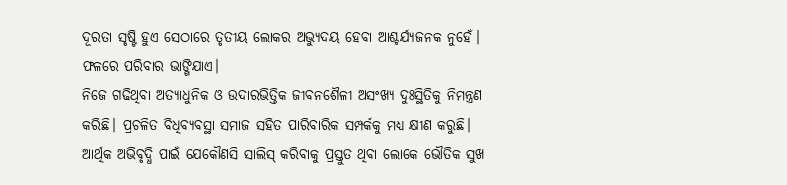ଦୂରତା ସୃଷ୍ଟି ହୁଏ ସେଠାରେ ତୃତୀୟ ଲୋକର ଅଭ୍ୟୁଦୟ ହେବା ଆଶ୍ଚର୍ଯ୍ୟଜନକ ନୁହେଁ। ଫଳରେ ପରିବାର ଭାଙ୍ଗିଯାଏ।
ନିଜେ ଗଢିଥିବା ଅତ୍ୟାଧୁନିକ ଓ ଉଦାରଭିତ୍ତିକ ଜୀବନଶୈଳୀ ଅସଂଖ୍ୟ ଦୁଃସ୍ଥିତିକୁ ନିମନ୍ତ୍ରଣ କରିଛି। ପ୍ରଚଳିତ ବିଧିବ୍ୟବସ୍ଥା ସମାଜ ସହିତ ପାରିବାରିକ ସମ୍ପର୍କକୁ ମଧ୍ୟ କ୍ଷୀଣ କରୁଛି। ଆର୍ଥିକ ଅଭିବୃଦ୍ଧି ପାଇଁ ଯେକୌଣସି ସାଲିସ୍‌ କରିବାକୁ ପ୍ରସ୍ତୁତ ଥିବା ଲୋକେ ଭୌତିକ ସୁଖ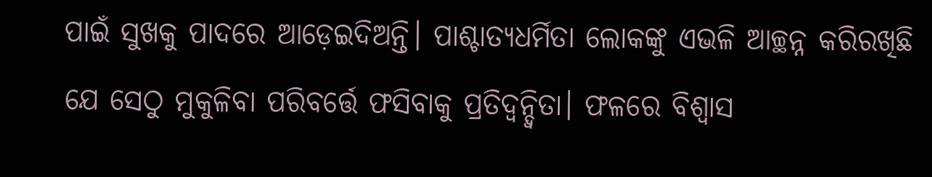ପାଇଁ ସୁଖକୁ ପାଦରେ ଆଡ଼େଇଦିଅନ୍ତି। ପାଶ୍ଚାତ୍ୟଧର୍ମିତା ଲୋକଙ୍କୁ ଏଭଳି ଆଚ୍ଛନ୍ନ କରିରଖିଛି ଯେ ସେଠୁ ମୁକୁଳିବା ପରିବର୍ତ୍ତେ ଫସିବାକୁ ପ୍ରତିଦ୍ୱନ୍ଦ୍ୱିତା। ଫଳରେ ବିଶ୍ୱାସ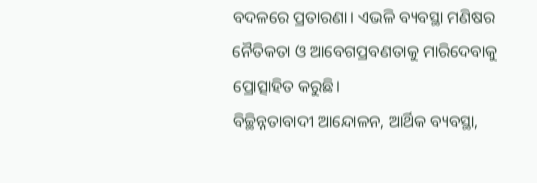ବଦଳରେ ପ୍ରତାରଣା। ଏଭଳି ବ୍ୟବସ୍ଥା ମଣିଷର ନୈତିକତା ଓ ଆବେଗପ୍ରବଣତାକୁ ମାରିଦେବାକୁ ପ୍ରୋତ୍ସାହିତ କରୁଛି।
ବିଚ୍ଛିନ୍ନତାବାଦୀ ଆନ୍ଦୋଳନ, ଆର୍ଥିକ ବ୍ୟବସ୍ଥା,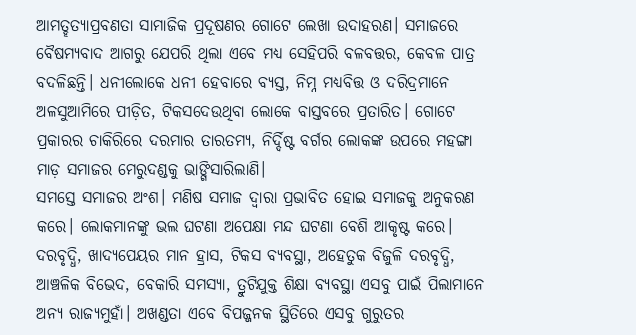ଆମତ୍ହତ୍ୟାପ୍ରବଣତା ସାମାଜିକ ପ୍ରଦୂଷଣର ଗୋଟେ ଲେଖା ଉଦାହରଣ। ସମାଜରେ ବୈଷମ୍ୟବାଦ ଆଗରୁ ଯେପରି ଥିଲା ଏବେ ମଧ୍ୟ ସେହିପରି ବଳବତ୍ତର, କେବଳ ପାତ୍ର ବଦଳିଛନ୍ତି। ଧନୀଲୋକେ ଧନୀ ହେବାରେ ବ୍ୟସ୍ତ, ନିମ୍ନ ମଧ୍ୟବିତ୍ତ ଓ ଦରିଦ୍ରମାନେ ଅଳସୁଆମିରେ ପୀଡ଼ିତ, ଟିକସଦେଉଥିବା ଲୋକେ ବାସ୍ତବରେ ପ୍ରତାରିତ। ଗୋଟେ ପ୍ରକାରର ଚାକିରିରେ ଦରମାର ତାରତମ୍ୟ, ନିର୍ଦ୍ଦିଷ୍ଟ ବର୍ଗର ଲୋକଙ୍କ ଉପରେ ମହଙ୍ଗା ମାଡ଼ ସମାଜର ମେରୁଦଣ୍ଡକୁ ଭାଙ୍ଗିସାରିଲାଣି।
ସମସ୍ତେ ସମାଜର ଅଂଶ। ମଣିଷ ସମାଜ ଦ୍ୱାରା ପ୍ରଭାବିତ ହୋଇ ସମାଜକୁ ଅନୁକରଣ କରେ। ଲୋକମାନଙ୍କୁ ଭଲ ଘଟଣା ଅପେକ୍ଷା ମନ୍ଦ ଘଟଣା ବେଶି ଆକୃଷ୍ଟ କରେ। ଦରବୃଦ୍ଧି, ଖାଦ୍ୟପେୟର ମାନ ହ୍ରାସ, ଟିକସ ବ୍ୟବସ୍ଥା, ଅହେତୁକ ବିଜୁଳି ଦରବୃଦ୍ଧି, ଆଞ୍ଚଳିକ ବିଭେଦ, ବେକାରି ସମସ୍ୟା, ତ୍ରୁଟିଯୁକ୍ତ ଶିକ୍ଷା ବ୍ୟବସ୍ଥା ଏସବୁ ପାଇଁ ପିଲାମାନେ ଅନ୍ୟ ରାଜ୍ୟମୁହାଁ। ଅଖଣ୍ଡତା ଏବେ ବିପଜ୍ଜନକ ସ୍ଥିତିରେ ଏସବୁ ଗୁରୁତର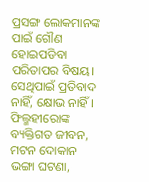ପ୍ରସଙ୍ଗ ଲୋକମାନଙ୍କ ପାଇଁ ଗୌଣ ହୋଇପଡିବା ପରିତାପର ବିଷୟ। ସେଥିପାଇଁ ପ୍ରତିବାଦ ନାହିଁ, କ୍ଷୋଭ ନାହିଁ।
ଫିଲ୍ମହୀରୋଙ୍କ ବ୍ୟକ୍ତିଗତ ଜୀବନ, ମଟନ ଦୋକାନ ଭଙ୍ଗା ଘଟଣା,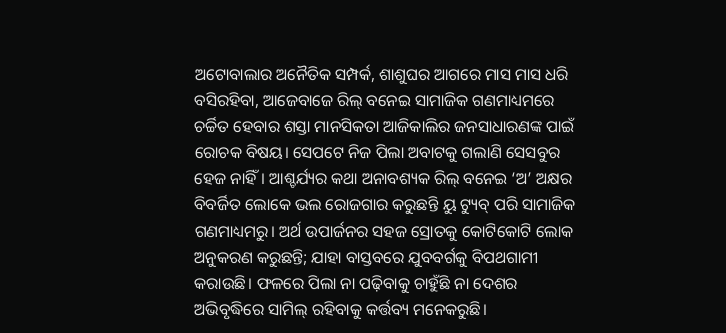ଅଟୋବାଲାର ଅନୈତିକ ସମ୍ପର୍କ, ଶାଶୁଘର ଆଗରେ ମାସ ମାସ ଧରି ବସିରହିବା, ଆଜେବାଜେ ରିଲ୍‌ ବନେଇ ସାମାଜିକ ଗଣମାଧ୍ୟମରେ ଚର୍ଚ୍ଚିତ ହେବାର ଶସ୍ତା ମାନସିକତା ଆଜିକାଲିର ଜନସାଧାରଣଙ୍କ ପାଇଁ ରୋଚକ ବିଷୟ। ସେପଟେ ନିଜ ପିଲା ଅବାଟକୁ ଗଲାଣି ସେସବୁର ହେଜ ନାହିଁ। ଆଶ୍ଚର୍ଯ୍ୟର କଥା ଅନାବଶ୍ୟକ ରିଲ୍‌ ବନେଇ ‘ଅ’ ଅକ୍ଷର ବିବର୍ଜିତ ଲୋକେ ଭଲ ରୋଜଗାର କରୁଛନ୍ତି ୟୁ ଟ୍ୟୁବ୍‌ ପରି ସାମାଜିକ ଗଣମାଧ୍ୟମରୁ। ଅର୍ଥ ଉପାର୍ଜନର ସହଜ ସ୍ରୋତକୁ କୋଟିକୋଟି ଲୋକ ଅନୁକରଣ କରୁଛନ୍ତି; ଯାହା ବାସ୍ତବରେ ଯୁବବର୍ଗକୁ ବିପଥଗାମୀ କରାଉଛି। ଫଳରେ ପିଲା ନା ପଢ଼ିବାକୁ ଚାହୁଁଛି ନା ଦେଶର ଅଭିବୃଦ୍ଧିରେ ସାମିଲ୍‌ ରହିବାକୁ କର୍ତ୍ତବ୍ୟ ମନେକରୁଛି।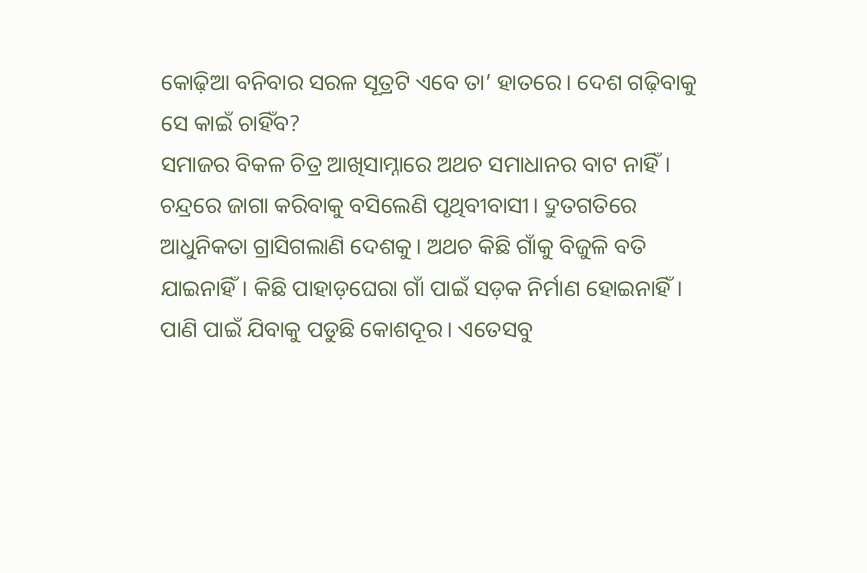କୋଢ଼ିଆ ବନିବାର ସରଳ ସୂତ୍ରଟି ଏବେ ତା’ ହାତରେ। ଦେଶ ଗଢ଼ିବାକୁ ସେ କାଇଁ ଚାହିଁବ?
ସମାଜର ବିକଳ ଚିତ୍ର ଆଖିସାମ୍ନାରେ ଅଥଚ ସମାଧାନର ବାଟ ନାହିଁ। ଚନ୍ଦ୍ରରେ ଜାଗା କରିବାକୁ ବସିଲେଣି ପୃଥିବୀବାସୀ। ଦ୍ରୁତଗତିରେ ଆଧୁନିକତା ଗ୍ରାସିଗଲାଣି ଦେଶକୁ। ଅଥଚ କିଛି ଗାଁକୁ ବିଜୁଳି ବତି ଯାଇନାହିଁ। କିଛି ପାହାଡ଼ଘେରା ଗାଁ ପାଇଁ ସଡ଼କ ନିର୍ମାଣ ହୋଇନାହିଁ। ପାଣି ପାଇଁ ଯିବାକୁ ପଡୁଛି କୋଶଦୂର। ଏତେସବୁ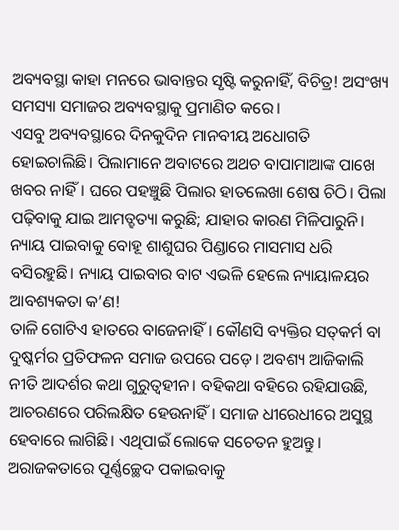ଅବ୍ୟବସ୍ଥା କାହା ମନରେ ଭାବାନ୍ତର ସୃଷ୍ଟି କରୁନାହିଁ, ବିଚିତ୍ର! ଅସଂଖ୍ୟ ସମସ୍ୟା ସମାଜର ଅବ୍ୟବସ୍ଥାକୁ ପ୍ରମାଣିତ କରେ।
ଏସବୁ ଅବ୍ୟବସ୍ଥାରେ ଦିନକୁଦିନ ମାନବୀୟ ଅଧୋଗତି ହୋଇଚାଲିଛି। ପିଲାମାନେ ଅବାଟରେ ଅଥଚ ବାପାମାଆଙ୍କ ପାଖେ ଖବର ନାହିଁ। ଘରେ ପହଞ୍ଚୁଛି ପିଲାର ହାତଲେଖା ଶେଷ ଚିଠି। ପିଲା ପଢ଼ିବାକୁ ଯାଇ ଆମତ୍ହତ୍ୟା କରୁଛି; ଯାହାର କାରଣ ମିଳିପାରୁନି। ନ୍ୟାୟ ପାଇବାକୁ ବୋହୂ ଶାଶୁଘର ପିଣ୍ଡାରେ ମାସମାସ ଧରି ବସିରହୁଛି। ନ୍ୟାୟ ପାଇବାର ବାଟ ଏଭଳି ହେଲେ ନ୍ୟାୟାଳୟର ଆବଶ୍ୟକତା କ’ଣ!
ତାଳି ଗୋଟିଏ ହାତରେ ବାଜେନାହିଁ। କୌଣସି ବ୍ୟକ୍ତିର ସତ୍‌କର୍ମ ବା ଦୁଷ୍କର୍ମର ପ୍ରତିଫଳନ ସମାଜ ଉପରେ ପଡ଼େ। ଅବଶ୍ୟ ଆଜିକାଲି ନୀତି ଆଦର୍ଶର କଥା ଗୁରୁତ୍ୱହୀନ। ବହିକଥା ବହିରେ ରହିଯାଉଛି, ଆଚରଣରେ ପରିଲକ୍ଷିତ ହେଉନାହିଁ। ସମାଜ ଧୀରେଧୀରେ ଅସୁସ୍ଥ ହେବାରେ ଲାଗିଛି। ଏଥିପାଇଁ ଲୋକେ ସଚେତନ ହୁଅନ୍ତୁ। ଅରାଜକତାରେ ପୂର୍ଣ୍ଣଚ୍ଛେଦ ପକାଇବାକୁ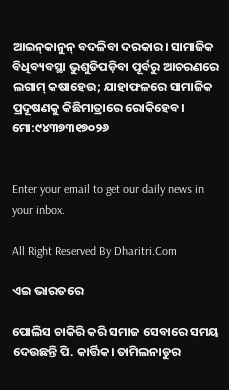ଆଇନ୍‌କାନୁନ୍‌ ବଦଳିବା ଦରକାର। ସାମାଜିକ ବିଧିବ୍ୟବସ୍ଥା ଭୁଶୁଡିପଡ଼ିବା ପୂର୍ବରୁ ଆଚରଣରେ ଲଗାମ୍‌ କଷାହେଉ; ଯାହାଫଳରେ ସାମାଜିକ ପ୍ରଦୂଷଣକୁ କିଛିମାତ୍ରାରେ ରୋକିହେବ।
ମୋ:୯୪୩୭୩୧୭୦୨୬


Enter your email to get our daily news in your inbox.

All Right Reserved By Dharitri.Com

ଏଇ ଭାରତରେ

ପୋଲିସ ଚାକିରି କରି ସମାଜ ସେବାରେ ସମୟ ଦେଉଛନ୍ତି ପି. କାର୍ତ୍ତିକ। ତାମିଲନାଡୁର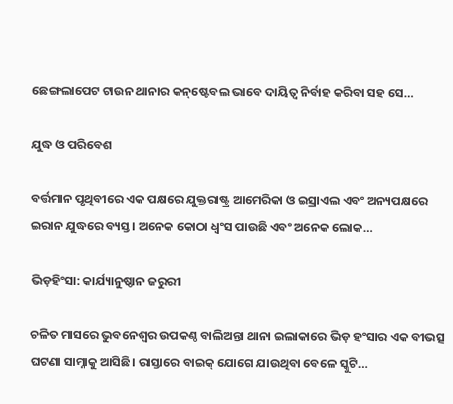ଛେଙ୍ଗଲାପେଟ ଟାଉନ ଥାନାର କନ୍‌ଷ୍ଟେବଲ ଭାବେ ଦାୟିତ୍ୱ ନିର୍ବାହ କରିବା ସହ ସେ…

ଯୁଦ୍ଧ ଓ ପରିବେଶ

ବର୍ତ୍ତମାନ ପୃଥିବୀରେ ଏକ ପକ୍ଷରେ ଯୁକ୍ତରାଷ୍ଟ୍ର ଆମେରିକା ଓ ଇସ୍ରାଏଲ ଏବଂ ଅନ୍ୟପକ୍ଷରେ ଇରାନ ଯୁଦ୍ଧରେ ବ୍ୟସ୍ତ। ଅନେକ କୋଠା ଧ୍ୱଂସ ପାଉଛି ଏବଂ ଅନେକ ଲୋକ…

ଭିଡ଼ହିଂସା: କାର୍ଯ୍ୟାନୁଷ୍ଠାନ ଜରୁରୀ

ଚଳିତ ମାସରେ ଭୁବନେଶ୍ୱର ଉପକଣ୍ଠ ବାଲିଅନ୍ତା ଥାନା ଇଲାକାରେ ଭିଡ଼ ହଂସାର ଏକ ବୀଭତ୍ସ ଘଟଣା ସାମ୍ନାକୁ ଆସିଛି। ରାସ୍ତାରେ ବାଇକ୍‌ ଯୋଗେ ଯାଉଥିବା ବେଳେ ସ୍କୁଟି…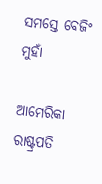ସମସ୍ତେ ବେଜିଂ ମୁହାଁ

ଆମେରିକା ରାଷ୍ଟ୍ରପତି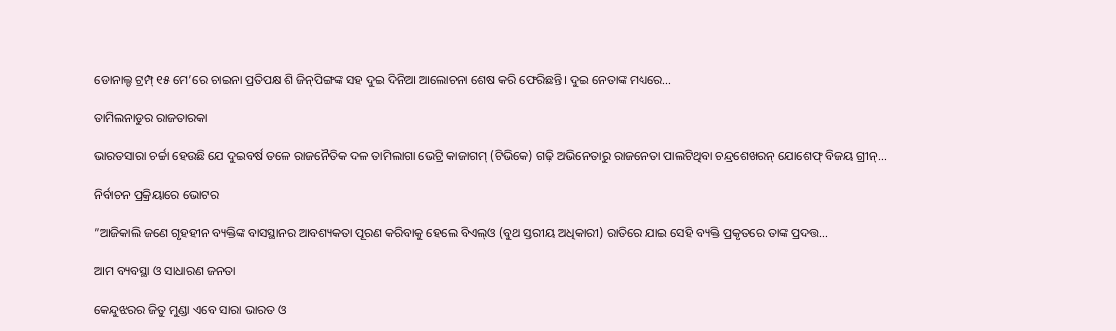ଡୋନାଲ୍ଡ ଟ୍ରମ୍ପ୍‌ ୧୫ ମେ’ରେ ଚାଇନା ପ୍ରତିପକ୍ଷ ଶି ଜିନ୍‌ପିଙ୍ଗଙ୍କ ସହ ଦୁଇ ଦିନିଆ ଆଲୋଚନା ଶେଷ କରି ଫେରିଛନ୍ତି। ଦୁଇ ନେତାଙ୍କ ମଧ୍ୟରେ…

ତାମିଲନାଡୁର ରାଜତାରକା

ଭାରତସାରା ଚର୍ଚ୍ଚା ହେଉଛି ଯେ ଦୁଇବର୍ଷ ତଳେ ରାଜନୈତିକ ଦଳ ତାମିଲାଗା ଭେଟ୍ରି କାଜାଗମ୍‌ (ଟିଭିକେ) ଗଢ଼ି ଅଭିନେତାରୁ ରାଜନେତା ପାଲଟିଥିବା ଚନ୍ଦ୍ରଶେଖରନ୍‌ ଯୋଶେଫ୍‌ ବିଜୟ ଗ୍ରୀନ୍‌…

ନିର୍ବାଚନ ପ୍ରକ୍ରିୟାରେ ଭୋଟର

”ଆଜିକାଲି ଜଣେ ଗୃହହୀନ ବ୍ୟକ୍ତିଙ୍କ ବାସସ୍ଥାନର ଆବଶ୍ୟକତା ପୂରଣ କରିବାକୁ ହେଲେ ବିଏଲ୍‌ଓ (ବୁଥ ସ୍ତରୀୟ ଅଧିକାରୀ) ରାତିରେ ଯାଇ ସେହି ବ୍ୟକ୍ତି ପ୍ରକୃତରେ ତାଙ୍କ ପ୍ରଦତ୍ତ…

ଆମ ବ୍ୟବସ୍ଥା ଓ ସାଧାରଣ ଜନତା

କେନ୍ଦୁଝରର ଜିତୁ ମୁଣ୍ଡା ଏବେ ସାରା ଭାରତ ଓ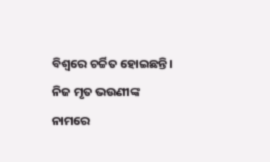ବିଶ୍ୱରେ ଚର୍ଚ୍ଚିତ ହୋଇଛନ୍ତି। ନିଜ ମୃତ ଭଉଣୀଙ୍କ ନାମରେ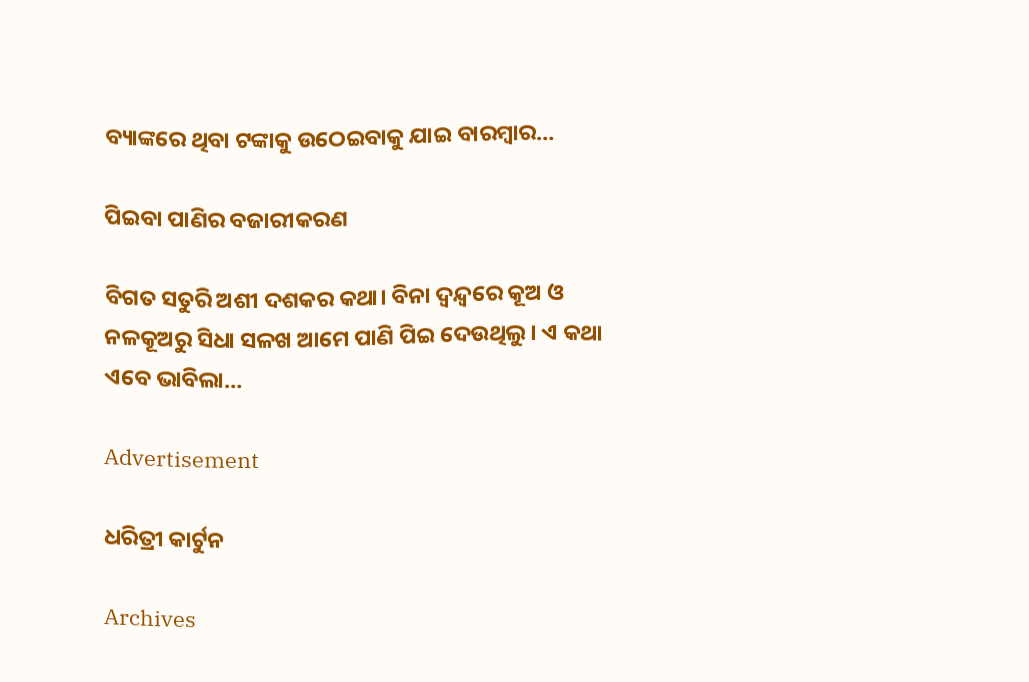ବ୍ୟାଙ୍କରେ ଥିବା ଟଙ୍କାକୁ ଉଠେଇବାକୁ ଯାଇ ବାରମ୍ବାର…

ପିଇବା ପାଣିର ବଜାରୀକରଣ

ବିଗତ ସତୁରି ଅଶୀ ଦଶକର କଥା। ବିନା ଦ୍ୱନ୍ଦ୍ୱରେ କୂଅ ଓ ନଳକୂଅରୁ ସିଧା ସଳଖ ଆମେ ପାଣି ପିଇ ଦେଉଥିଲୁ। ଏ କଥା ଏବେ ଭାବିଲା…

Advertisement

ଧରିତ୍ରୀ କାର୍ଟୁନ

Archives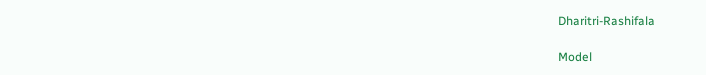Dharitri-Rashifala

Model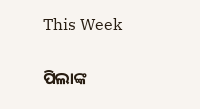This Week

ପିଲାଙ୍କ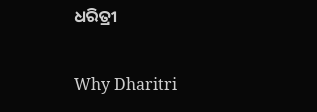ଧରିତ୍ରୀ

Why Dharitri